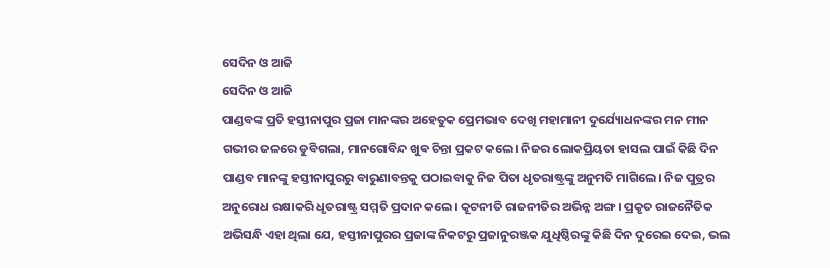ସେଦିନ ଓ ଆଜି
ସେଦିନ ଓ ଆଜି
ପାଣ୍ଡବଙ୍କ ପ୍ରତି ହସ୍ତୀନାପୁର ପ୍ରଜା ମାନଙ୍କର ଅହେତୁକ ପ୍ରେମଭାବ ଦେଖି ମହାମାନୀ ଦୁର୍ଯ୍ୟୋଧନଙ୍କର ମନ ମୀନ ଗଭୀର ଜଳରେ ଡୁବିଗଲା, ମାନଗୋବିନ୍ଦ ଖୁଵ ଚିନ୍ତା ପ୍ରକଟ କଲେ। ନିଜର ଲୋକପ୍ରିୟତା ହାସଲ ପାଇଁ କିଛି ଦିନ ପାଣ୍ଡବ ମାନଙ୍କୁ ହସ୍ତୀନାପୁରରୁ ବାରୁଣାବନ୍ତକୁ ପଠାଇବାକୁ ନିଜ ପିତା ଧୃତରାଷ୍ଟ୍ରଙ୍କୁ ଅନୁମତି ମାଗିଲେ। ନିଜ ପୁତ୍ରର ଅନୁରୋଧ ରକ୍ଷାକରି ଧୃତରାଷ୍ଟ୍ର ସମ୍ମତି ପ୍ରଦାନ କଲେ। କୂଟନୀତି ରାଜନୀତିର ଅଭିନ୍ନ ଅଙ୍ଗ। ପ୍ରକୃତ ରାଜନୈତିକ ଅଭିସନ୍ଧି ଏହା ଥିଲା ଯେ, ହସ୍ତୀନାପୁରର ପ୍ରଜାଙ୍କ ନିକଟରୁ ପ୍ରଜାନୁରଞ୍ଜକ ଯୁଧିଷ୍ଠିରଙ୍କୁ କିଛି ଦିନ ଦୁରେଇ ଦେଇ, ଭଲ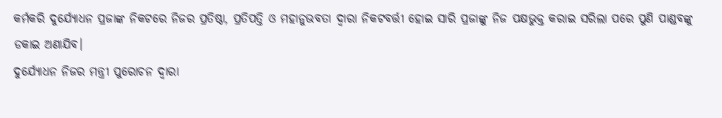କର୍ମକରି ଦୁର୍ଯ୍ୟୋଧନ ପ୍ରଜାଙ୍କ ନିକଟରେ ନିଜର ପ୍ରତିଷ୍ଠା, ପ୍ରତିପତ୍ତି ଓ ମହାନୁଭବତା ଦ୍ୱାରା ନିକଟବର୍ତ୍ତୀ ହୋଇ ସାରି ପ୍ରଜାଙ୍କୁ ନିଜ ପକ୍ଷଭୁକ୍ତ କରାଇ ସରିଲା ପରେ ପୁଣି ପାଣ୍ଡବଙ୍କୁ ଡକାଇ ଅଣାଯିବ।
ଦୁର୍ଯ୍ୟୋଧନ ନିଜର ମନ୍ତ୍ରୀ ପୁରୋଚନ ଦ୍ୱାରା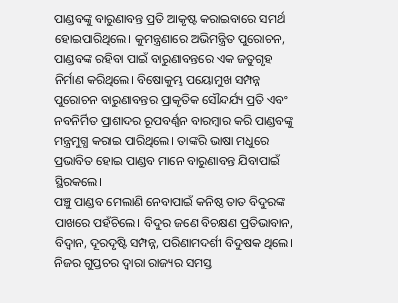ପାଣ୍ଡବଙ୍କୁ ବାରୁଣାବନ୍ତ ପ୍ରତି ଆକୃଷ୍ଟ କରାଇବାରେ ସମର୍ଥ ହୋଇପାରିଥିଲେ। କୁମନ୍ତ୍ରଣାରେ ଅଭିମନ୍ତ୍ରିତ ପୁରୋଚନ, ପାଣ୍ଡବଙ୍କ ରହିବା ପାଇଁ ବାରୁଣାବନ୍ତରେ ଏକ ଜତୁଗୃହ ନିର୍ମାଣ କରିଥିଲେ। ବିଷୋକୁମ୍ଭ ପୟୋମୁଖ ସମ୍ପନ୍ନ ପୁରୋଚନ ବାରୁଣାବନ୍ତର ପ୍ରାକୃତିକ ସୌନ୍ଦର୍ଯ୍ୟ ପ୍ରତି ଏବଂ ନବନିର୍ମିତ ପ୍ରାଶାଦର ରୂପବର୍ଣ୍ଣନ ବାରମ୍ବାର କରି ପାଣ୍ଡବଙ୍କୁ ମନ୍ତ୍ରମୁଗ୍ଧ କରାଇ ପାରିଥିଲେ। ତାଙ୍କରି ଭାଷା ମଧୁରେ ପ୍ରଭାବିତ ହୋଇ ପାଣ୍ଡବ ମାନେ ବାରୁଣାବନ୍ତ ଯିବାପାଇଁ ସ୍ଥିରକଲେ।
ପଞ୍ଚୁ ପାଣ୍ଡବ ମେଲାଣି ନେବାପାଇଁ କନିଷ୍ଠ ତାତ ବିଦୁରଙ୍କ ପାଖରେ ପହଁଚିଲେ। ବିଦୁର ଜଣେ ବିଚକ୍ଷଣ ପ୍ରତିଭାବାନ, ବିଦ୍ୱାନ, ଦୂରଦୃଷ୍ଟି ସମ୍ପନ୍ନ, ପରିଣାମଦର୍ଶୀ ବିଦୁଷକ ଥିଲେ। ନିଜର ଗୁପ୍ତଚର ଦ୍ୱାରା ରାଜ୍ୟର ସମସ୍ତ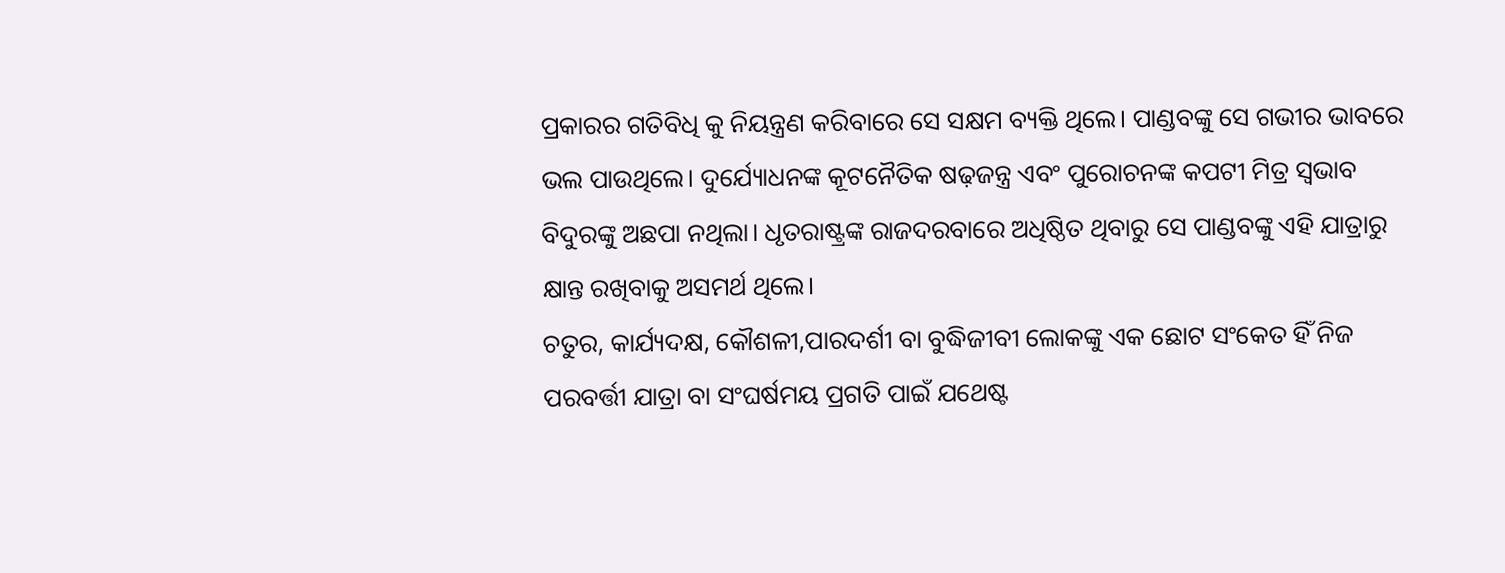ପ୍ରକାରର ଗତିବିଧି କୁ ନିୟନ୍ତ୍ରଣ କରିବାରେ ସେ ସକ୍ଷମ ବ୍ୟକ୍ତି ଥିଲେ। ପାଣ୍ଡବଙ୍କୁ ସେ ଗଭୀର ଭାବରେ ଭଲ ପାଉଥିଲେ। ଦୁର୍ଯ୍ୟୋଧନଙ୍କ କୂଟନୈତିକ ଷଢ଼ଜନ୍ତ୍ର ଏବଂ ପୁରୋଚନଙ୍କ କପଟୀ ମିତ୍ର ସ୍ଵଭାବ ବିଦୁରଙ୍କୁ ଅଛପା ନଥିଲା। ଧୃତରାଷ୍ଟ୍ରଙ୍କ ରାଜଦରବାରେ ଅଧିଷ୍ଠିତ ଥିବାରୁ ସେ ପାଣ୍ଡବଙ୍କୁ ଏହି ଯାତ୍ରାରୁ କ୍ଷାନ୍ତ ରଖିବାକୁ ଅସମର୍ଥ ଥିଲେ।
ଚତୁର, କାର୍ଯ୍ୟଦକ୍ଷ, କୌଶଳୀ,ପାରଦର୍ଶୀ ବା ବୁଦ୍ଧିଜୀବୀ ଲୋକଙ୍କୁ ଏକ ଛୋଟ ସଂକେତ ହିଁ ନିଜ ପରବର୍ତ୍ତୀ ଯାତ୍ରା ବା ସଂଘର୍ଷମୟ ପ୍ରଗତି ପାଇଁ ଯଥେଷ୍ଟ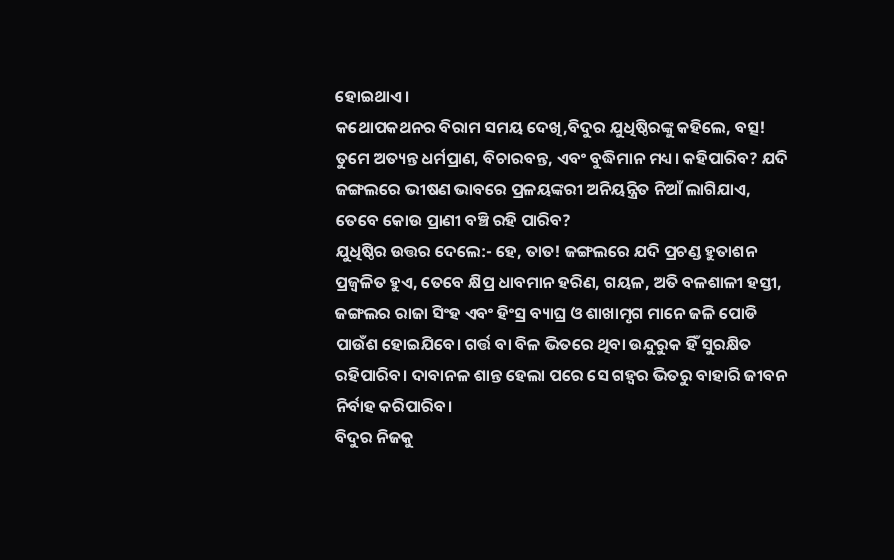ହୋଇଥାଏ।
କଥୋପକଥନର ବିରାମ ସମୟ ଦେଖି,ବିଦୁର ଯୁଧିଷ୍ଠିରଙ୍କୁ କହିଲେ, ବତ୍ସ! ତୁମେ ଅତ୍ୟନ୍ତ ଧର୍ମପ୍ରାଣ, ବିଚାରବନ୍ତ, ଏବଂ ବୁଦ୍ଧିମାନ ମଧ୍ୟ। କହିପାରିବ? ଯଦି ଜଙ୍ଗଲରେ ଭୀଷଣ ଭାବରେ ପ୍ରଳୟଙ୍କରୀ ଅନିୟନ୍ତ୍ରିତ ନିଆଁ ଲାଗିଯାଏ, ତେବେ କୋଉ ପ୍ରାଣୀ ବଞ୍ଚି ରହି ପାରିବ?
ଯୁଧିଷ୍ଠିର ଉତ୍ତର ଦେଲେ:- ହେ, ତାତ! ଜଙ୍ଗଲରେ ଯଦି ପ୍ରଚଣ୍ଡ ହୁତାଶନ ପ୍ରଜ୍ବଳିତ ହୁଏ, ତେବେ କ୍ଷିପ୍ର ଧାବମାନ ହରିଣ, ଗୟଳ, ଅତି ବଳଶାଳୀ ହସ୍ତୀ, ଜଙ୍ଗଲର ରାଜା ସିଂହ ଏବଂ ହିଂସ୍ର ବ୍ୟାଘ୍ର ଓ ଶାଖାମୃଗ ମାନେ ଜଳି ପୋଡି ପାଉଁଶ ହୋଇଯିବେ। ଗର୍ତ୍ତ ବା ବିଳ ଭିତରେ ଥିବା ଉନ୍ଦୁରୁକ ହିଁ ସୁରକ୍ଷିତ ରହିପାରିବ। ଦାବାନଳ ଶାନ୍ତ ହେଲା ପରେ ସେ ଗହ୍ୱର ଭିତରୁ ବାହାରି ଜୀବନ ନିର୍ବାହ କରିପାରିବ।
ବିଦୁର ନିଜକୁ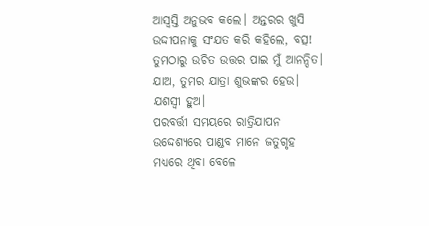ଆସ୍ୱସ୍ତି ଅନୁଭବ କଲେ। ଅନ୍ତରର ଖୁସି ଉଦ୍ଦୀପନାକୁ ସଂଯତ କରି କହିଲେ, ବତ୍ସ! ତୁମଠାରୁ ଉଚିତ ଉତ୍ତର ପାଇ ମୁଁ ଆନନ୍ଦିତ। ଯାଅ, ତୁମର ଯାତ୍ରା ଶୁଭଙ୍କର ହେଉ। ଯଶସ୍ୱୀ ହୁଅ।
ପରବର୍ତ୍ତୀ ସମୟରେ ରାତ୍ରିଯାପନ ଉଦ୍ଦେଶ୍ୟରେ ପାଣ୍ଡବ ମାନେ ଜତୁଗୃହ ମଧ୍ୟରେ ଥିବା ବେଳେ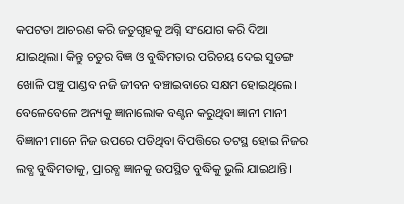କପଟତା ଆଚରଣ କରି ଜତୁଗୃହକୁ ଅଗ୍ନି ସଂଯୋଗ କରି ଦିଆ ଯାଇଥିଲା। କିନ୍ତୁ ଚତୁର ବିଜ୍ଞ ଓ ବୁଦ୍ଧିମତାର ପରିଚୟ ଦେଇ ସୁଡଙ୍ଗ ଖୋଳି ପଞ୍ଚୁ ପାଣ୍ଡବ ନଜି ଜୀବନ ବଞ୍ଚାଇବାରେ ସକ୍ଷମ ହୋଇଥିଲେ।
ବେଳେବେଳେ ଅନ୍ୟକୁ ଜ୍ଞାନାଲୋକ ବଣ୍ଟନ କରୁଥିବା ଜ୍ଞାନୀ ମାନୀ ବିଜ୍ଞାନୀ ମାନେ ନିଜ ଉପରେ ପଡିଥିବା ବିପତ୍ତିରେ ତଟସ୍ଥ ହୋଇ ନିଜର ଲବ୍ଧ ବୁଦ୍ଧିମତାକୁ, ପ୍ରାରବ୍ଧ ଜ୍ଞାନକୁ ଉପସ୍ଥିତ ବୁଦ୍ଧିକୁ ଭୁଲି ଯାଇଥାନ୍ତି।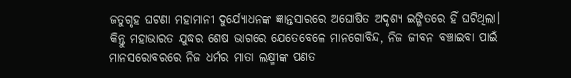ଜତୁଗୃହ ଘଟଣା ମହାମାନୀ ଦୁର୍ଯ୍ୟୋଧନଙ୍କ ଜ୍ଞାନ୍ତସାରରେ ଅଘୋଷିତ ଅଦୃଶ୍ୟ ଇଙ୍ଗିତରେ ହିଁ ଘଟିଥିଲା। କିନ୍ତୁ ମହାଭାରତ ଯୁଦ୍ଧର ଶେଷ ଭାଗରେ ଯେତେବେଳେ ମାନଗୋବିନ୍ଦ, ନିଜ ଜୀବନ ବଞ୍ଚାଇବା ପାଇଁ ମାନସରୋବରରେ ନିଜ ଧର୍ମର ମାତା ଲକ୍ଷ୍ମୀଙ୍କ ପଣତ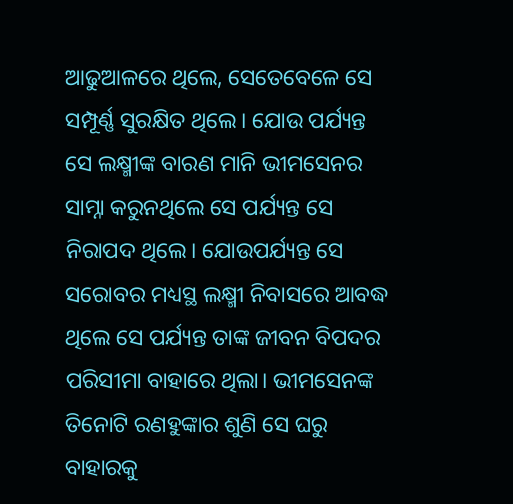ଆଢୁଆଳରେ ଥିଲେ, ସେତେବେଳେ ସେ ସମ୍ପୂର୍ଣ୍ଣ ସୁରକ୍ଷିତ ଥିଲେ। ଯୋଉ ପର୍ଯ୍ୟନ୍ତ ସେ ଲକ୍ଷ୍ମୀଙ୍କ ବାରଣ ମାନି ଭୀମସେନର ସାମ୍ନା କରୁନଥିଲେ ସେ ପର୍ଯ୍ୟନ୍ତ ସେ ନିରାପଦ ଥିଲେ। ଯୋଉପର୍ଯ୍ୟନ୍ତ ସେ ସରୋବର ମଧ୍ୟସ୍ଥ ଲକ୍ଷ୍ମୀ ନିବାସରେ ଆବଦ୍ଧ ଥିଲେ ସେ ପର୍ଯ୍ୟନ୍ତ ତାଙ୍କ ଜୀବନ ବିପଦର ପରିସୀମା ବାହାରେ ଥିଲା। ଭୀମସେନଙ୍କ ତିନୋଟି ରଣହୁଙ୍କାର ଶୁଣି ସେ ଘରୁ ବାହାରକୁ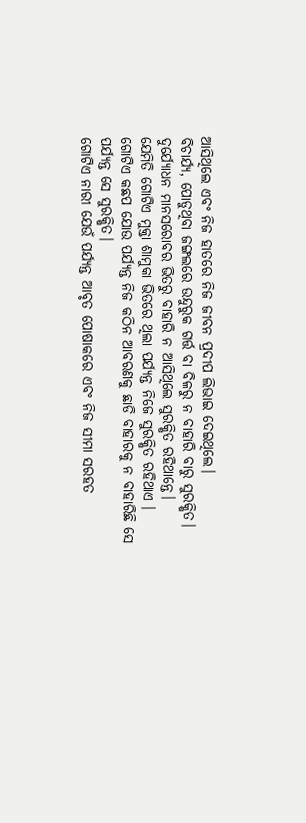ଆସିଥିଲେ ଏବଂ ନିଜ ହାତରେ ନିଜ ଜୀବନ ପ୍ରଦୀପ ଲିଭାଇ ଦେଇଥିଲେ।
ବିଚାର୍ଯ୍ୟ, ପୋଡୁଥିବା ଜଙ୍ଗଲରେ ଉନ୍ଦୁରୁକ ଗର୍ତ୍ତ ବା ବିଳରୁ ନ ବାହାରି ବାରୁ ସୁରକ୍ଷିତ।
ଦୁର୍ଯ୍ୟୋଧନ ମାନସରୋବର ଭିତରୁ ବାହାରି ନ ଆସିଥିଲେ ସୁରକ୍ଷିତ ରହିଥାନ୍ତେ।
ଯେମିତି ଗୋଟିଏ ମୁକ୍ତା ଶାମୁକା ଭିତରେ ଥିଲା ପର୍ଯ୍ୟନ୍ତ ନିଜେ ସୁରକ୍ଷିତ ରହିଥାଏ ।
ଗୋଟିଏ କଛପ ଯୋଉ ପର୍ଯ୍ୟନ୍ତ ନିଜ କଠିନ ଆବରଣକୁ ଛାଡି ବାହାରକୁ ନ ବାହାରିଛି ସେ ପର୍ଯ୍ୟନ୍ତ ସେ ସୁରକ୍ଷିତ।
ଗୋଟିଏ ନାରୀ ଯେଉଁ ପର୍ଯ୍ୟନ୍ତ ଆବୃତ ପୋଷାକରେ ଏବଂ ନିଜ ସୀମା ସରହତ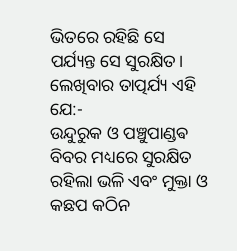ଭିତରେ ରହିଛି ସେ ପର୍ଯ୍ୟନ୍ତ ସେ ସୁରକ୍ଷିତ।
ଲେଖିବାର ତାତ୍ପର୍ଯ୍ୟ ଏହି ଯେ:-
ଉନ୍ଦୁରୁକ ଓ ପଞ୍ଚୁପାଣ୍ଡଵ ବିବର ମଧ୍ୟରେ ସୁରକ୍ଷିତ ରହିଲା ଭଳି ଏବଂ ମୁକ୍ତା ଓ କଛପ କଠିନ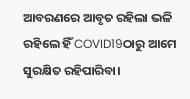ଆବରଣରେ ଆବୃତ ରହିଲା ଭଳି ରହିଲେ ହିଁ COVID19ଠାରୁ ଆମେ ସୁରକ୍ଷିତ ରହିପାରିବା।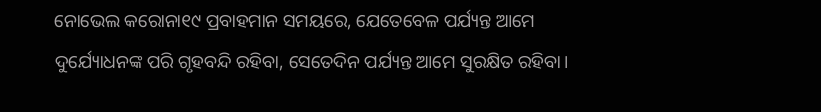ନୋଭେଲ କରୋନା୧୯ ପ୍ରବାହମାନ ସମୟରେ, ଯେତେବେଳ ପର୍ଯ୍ୟନ୍ତ ଆମେ ଦୁର୍ଯ୍ୟୋଧନଙ୍କ ପରି ଗୃହବନ୍ଦି ରହିବା, ସେତେଦିନ ପର୍ଯ୍ୟନ୍ତ ଆମେ ସୁରକ୍ଷିତ ରହିବା।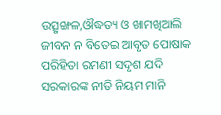ଉତ୍ସୃଙ୍ଖଳ,ଔଦ୍ଧତ୍ୟ ଓ ଖାମଖିଆଲି ଜୀବନ ନ ବିତେଇ ଆବୃତ ପୋଷାକ ପରିହିତା ରମଣୀ ସଦୃଶ ଯଦି ସରକାରଙ୍କ ନୀତି ନିୟମ ମାନି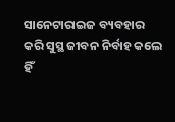ସାନେଟାରାଇଜ ବ୍ୟବହାର କରି ସୁସ୍ଥ ଜୀବନ ନିର୍ବାହ କଲେ ହିଁ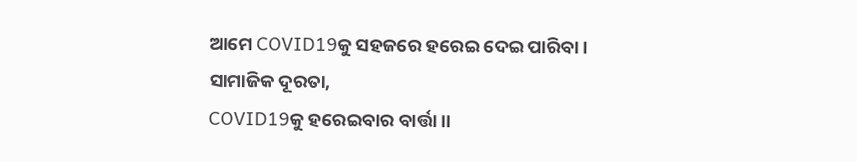ଆମେ COVID19କୁ ସହଜରେ ହରେଇ ଦେଇ ପାରିବା ।
ସାମାଜିକ ଦୂରତା,
COVID19କୁ ହରେଇବାର ବାର୍ତ୍ତା ।।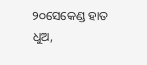୨୦ସେକେଣ୍ଡ ହାତ ଧୁଅ,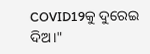COVID19କୁ ଦୁରେଇ ଦିଅ।"